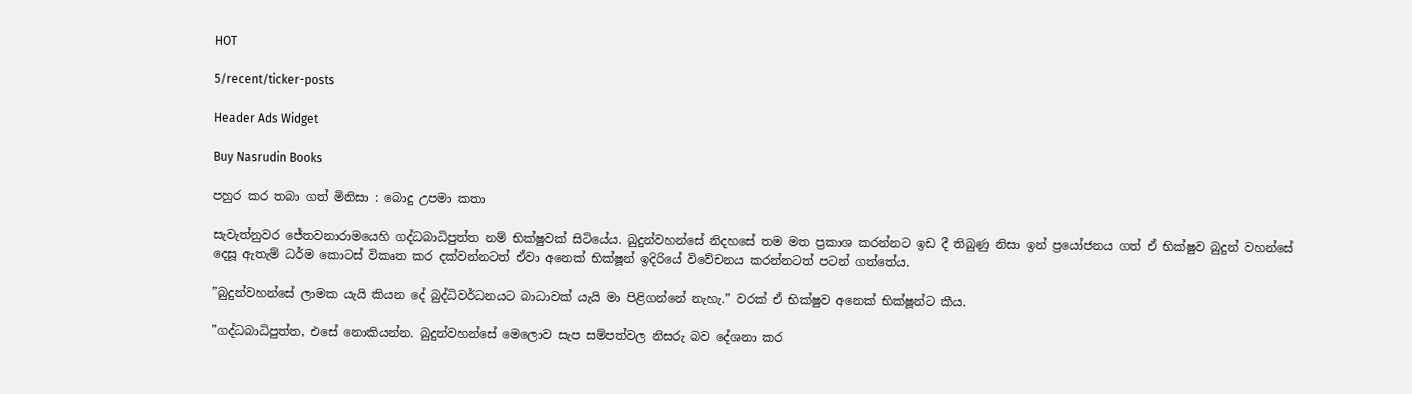HOT

5/recent/ticker-posts

Header Ads Widget

Buy Nasrudin Books

පහුර කර තබා ගත් මිනිසා : බොදු උපමා කතා

සැවැත්නුවර ජේතවනාරාමයෙහි ගද්ධබාධිපුත්ත නම් භික්ෂුවක් සිටියේය. බුදුන්වහන්සේ නිදහසේ තම මත ප්‍රකාශ කරන්නට ඉඩ දී තිබුණු නිසා ඉන් ප්‍රයෝජනය ගත් ඒ භික්ෂුව බුදුන් වහන්සේ දෙසූ ඇතැම් ධර්ම කොටස් විකෘත කර දක්වන්නටත් ඒවා අනෙක් භික්ෂූන් ඉදිරියේ විවේචනය කරන්නටත් පටන් ගත්තේය.

”බුදුන්වහන්සේ ලාමක යැයි කියන දේ බුද්ධිවර්ධනයට බාධාවක් යැයි මා පිළිගන්නේ නැහැ.” වරක් ඒ භික්ෂුව අනෙක් භික්ෂූන්ට කීය.

”ගද්ධබාධිපුත්ත, එසේ නොකියන්න. බුදුන්වහන්සේ මෙලොව සැප සම්පත්වල නිසරු බව දේශනා කර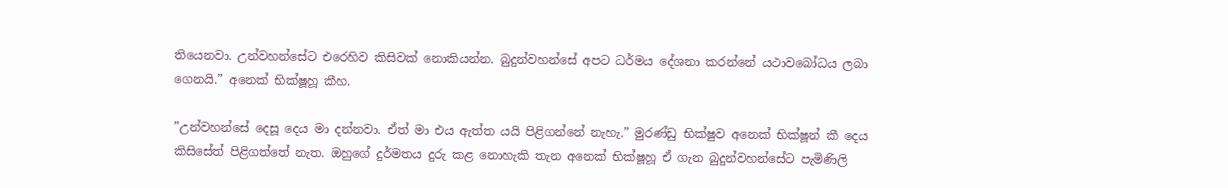තියෙනවා. උන්වහන්සේට එරෙහිව කිසිවක් නොකියන්න. බුදුන්වහන්සේ අපට ධර්මය දේශනා කරන්නේ යථාවබෝධය ලබා ගෙනයි.” අනෙක් භික්ෂූහූ කීහ.

”උන්වහන්සේ දෙසූ දෙය මා දන්නවා. ඒත් මා එය ඇත්ත යයි පිළිගන්නේ නැහැ.” මුරණ්ඩු භික්ෂුව අනෙක් භික්ෂූන් කී දෙය කිසිසේත් පිළිගත්තේ නැත. ඔහුගේ දුර්මතය දුරු කළ නොහැකි තැන අනෙක් භික්ෂූහූ ඒ ගැන බුදුන්වහන්සේට පැමිණිලි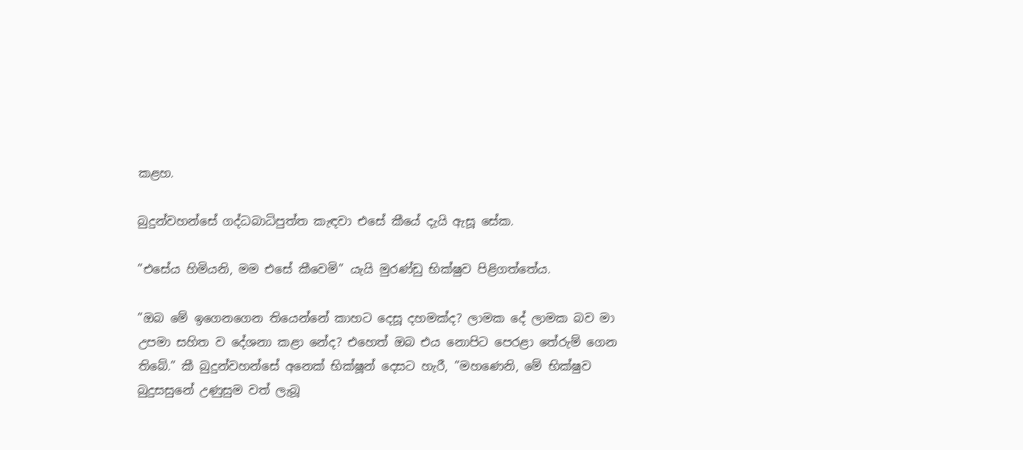කළහ.

බුදුන්වහන්සේ ගද්ධබාධිපුත්ත කැඳවා එසේ කීයේ දැයි ඇසූ සේක.

”එසේය හිමියනි, මම එසේ කීවෙමි” යැයි මුරණ්ඩු භික්ෂුව පිළිගත්තේය.

”ඔබ මේ ඉගෙනගෙන තියෙන්නේ කාහට දෙසූ දහමක්ද? ලාමක දේ ලාමක බව මා උපමා සහිත ව දේශනා කළා නේද? එහෙත් ඔබ එය නොපිට පෙරළා තේරුම් ගෙන තිබේ.” කී බුදුන්වහන්සේ අනෙක් භික්ෂූන් දෙසට හැරී, ”මහණෙනි, මේ භික්ෂුව බුදුසසුනේ උණුසුම වත් ලැබූ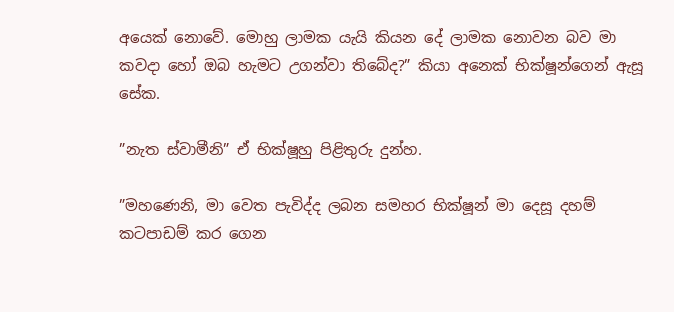අයෙක් නොවේ. මොහු ලාමක යැයි කියන දේ ලාමක නොවන බව මා  කවදා හෝ ඔබ හැමට උගන්වා තිබේද?” කියා අනෙක් භික්ෂූන්ගෙන් ඇසූ සේක.

”නැත ස්වාමීනි” ඒ භික්ෂූහු පිළිතුරු දුන්හ.

”මහණෙනි, මා වෙත පැවිද්ද ලබන සමහර භික්ෂූන් මා දෙසූ දහම් කටපාඩම් කර ගෙන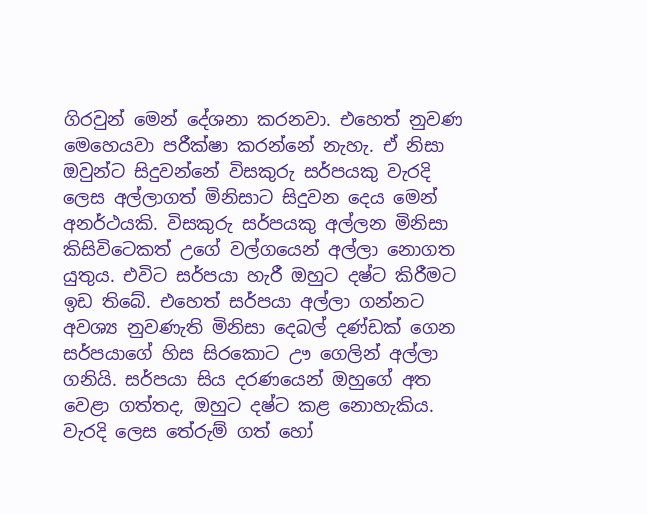ගිරවුන් මෙන් දේශනා කරනවා. එහෙත් නුවණ මෙහෙයවා පරීක්ෂා කරන්නේ නැහැ. ඒ නිසා ඔවුන්ට සිදුවන්නේ විසකුරු සර්පයකු වැරදි ලෙස අල්ලාගත් මිනිසාට සිදුවන දෙය මෙන් අනර්ථයකි. විසකුරු සර්පයකු අල්ලන මිනිසා කිසිවිටෙකත් උගේ වල්ගයෙන් අල්ලා නොගත යුතුය. එවිට සර්පයා හැරී ඔහුට දෂ්ට කිරීමට ඉඩ තිබේ. එහෙත් සර්පයා අල්ලා ගන්නට අවශ්‍ය නුවණැති මිනිසා දෙබල් දණ්ඩක් ගෙන සර්පයාගේ හිස සිරකොට ඌ ගෙලින් අල්ලා ගනියි. සර්පයා සිය දරණයෙන් ඔහුගේ අත වෙළා ගත්තද, ඔහුට දෂ්ට කළ නොහැකිය. වැරදි ලෙස තේරුම් ගත් හෝ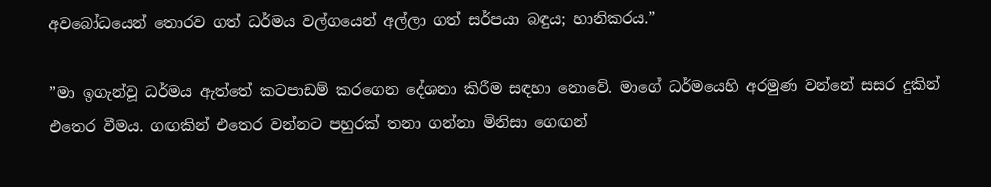අවබෝධයෙන් තොරව ගත් ධර්මය වල්ගයෙන් අල්ලා ගත් සර්පයා බඳුය; හානිකරය.”

”මා ඉගැන්වූ ධර්මය ඇත්තේ කටපාඩම් කරගෙන දේශනා කිරීම සඳහා නොවේ. මාගේ ධර්මයෙහි අරමුණ වන්නේ සසර දුකින් එතෙර වීමය. ගඟකින් එතෙර වන්නට පහුරක් තනා ගන්නා මිනිසා ගෙඟන්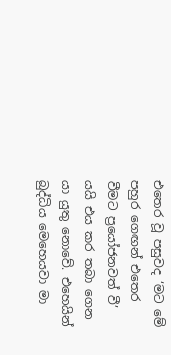එතෙර වූ පසුවද ‘මට මේ පහුර ගෙඟන් එතෙර වීමට ප්‍රයෝජනවත් වී’ යයි එය කර තබා ගෙන යා යුතු නොවේ. එහෙයින් බුද්ධිය මෙහෙයවා මා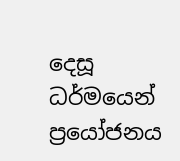දෙසූ ධර්මයෙන් ප්‍රයෝජනය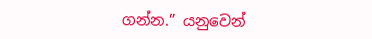ගන්න.” යනුවෙන්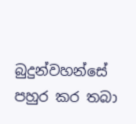බුදුන්වහන්සේ පහුර කර තබා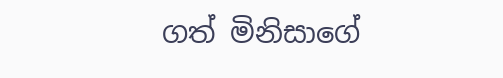ගත් මිනිසාගේ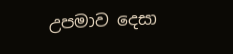උපමාව දෙසා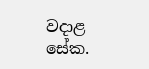වදාළ සේක.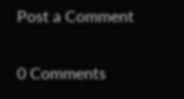Post a Comment

0 Comments